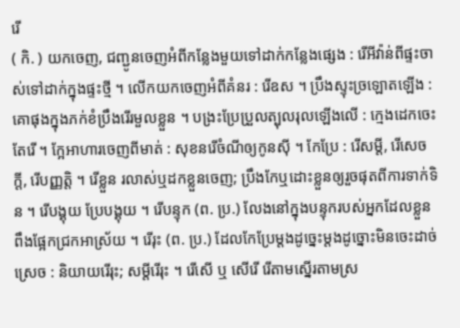រើ
( កិ. ) យកចេញ, ជញ្ជូនចេញអំពីកន្លែងមួយទៅដាក់កន្លែងផ្សេង : រើអីវ៉ាន់ពីផ្ទះចាស់ទៅដាក់ក្នុងផ្ទះថ្មី ។ លើកយកចេញអំពីគំនរ : រើឧស ។ ប្រឹងស្ទុះច្រឡោតឡើង : គោផុងក្នុងភក់ខំប្រឹងរើរមួលខ្លួន ។ បង្រះប្រែប្រួលត្បុលរុលឡើងលើ : ក្មេងដេកចេះតែរើ ។ ក្អែអាហារចេញពីមាត់ : សុខនរើចំណីឲ្យកូនស៊ី ។ កែប្រែ : រើសម្ដី, រើសេចក្ដី, រើបញ្ញត្តិ ។ រើខ្លួន រលាស់ឬដកខ្លួនចេញ; ប្រឹងកែឬដោះខ្លួនឲ្យរួចផុតពីការទាក់ទិន ។ រើបង្គុយ ប្រែបង្គុយ ។ រើបន្ទុក (ព. ប្រ.) លែងនៅក្នុងបន្ទុករបស់អ្នកដែលខ្លួនពឹងផ្អែកជ្រកអាស្រ័យ ។ រើរុះ (ព. ប្រ.) ដែលកែប្រែម្ដងដូច្នេះម្ដងដូច្នោះមិនចេះដាច់ស្រេច : និយាយរើរុះ; សម្ដីរើរុះ ។ រើសើ ឬ សើរើ រើតាមស្នើរតាមស្រ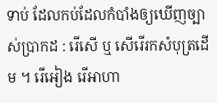ទាប់ ដែលកប់ដែលកំបាំងឲ្យឃើញច្បាស់ប្រាកដ : រើសើ ឬ សើរើរកសំបុត្រដើម ។ រើអៀង រើអាហា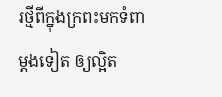រថ្មីពីក្នុងក្រពះមកទំពាម្ដងទៀត ឲ្យល្អិត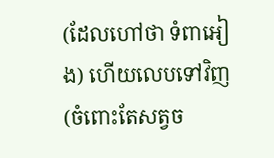(ដែលហៅថា ទំពាអៀង) ហើយលេបទៅវិញ (ចំពោះតែសត្វច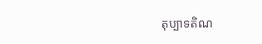តុប្បាទតិណ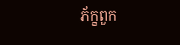ភ័ក្ខពួក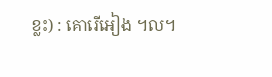ខ្លះ) : គោរើអៀង ។ល។